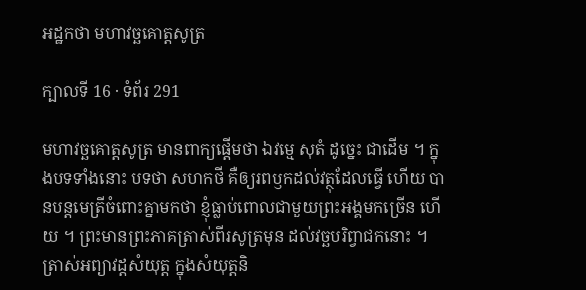អដ្ឋកថា មហាវច្ឆគោត្តសូត្រ

ក្បាលទី 16 · ទំព័រ 291

មហាវច្ឆគោត្តសូត្រ មានពាក្យផ្តើមថា ឯវម្មេ សុតំ ដូច្នេះ ជាដើម ។ ក្នុងបទទាំងនោះ បទថា សហកថី គឺឲ្យរពឫកដល់វត្ថុដែលធ្វើ ហើយ បានបន្តមេត្រីចំពោះគ្នាមកថា ខ្ញុំធ្លាប់ពោលជាមួយព្រះអង្គមកច្រើន ហើយ ។ ព្រះមានព្រះភាគត្រាស់ពីរសូត្រមុន ដល់វច្ឆបរិព្វាជកនោះ ។ ត្រាស់អព្យាវដ្តសំយុត្ត ក្នុងសំយុត្តនិ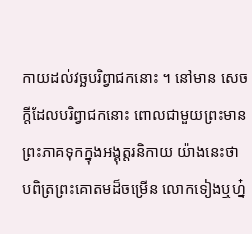កាយដល់វច្ឆបរិព្វាជកនោះ ។ នៅមាន សេចក្តីដែលបរិព្វាជកនោះ ពោលជាមួយព្រះមានព្រះភាគទុកក្នុងអង្គុត្តរនិកាយ យ៉ាងនេះថា បពិត្រព្រះគោតមដ៏ចម្រើន លោកទៀងឬហ្ន៎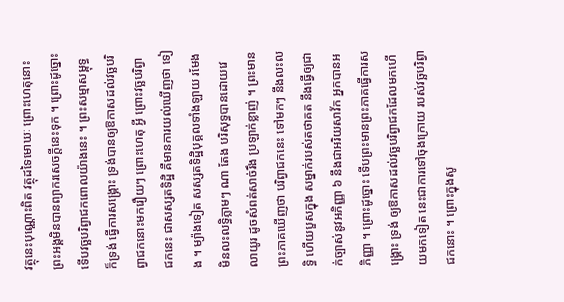វត្ថុនេះបុណ្ណោះពិត វត្ថុដទៃមោឃៈ ព្រោះហេតុនោះ ព្រះអង្គមិនបានព្យាករសេចក្តីនេះទុក ។ ព្រោះដូច្នោះ ទើបវច្ឆបរិព្វាជកពោលយ៉ាងនេះ ។ ព្រះសម្មាសម្ពុទ្ធក៏ទ្រង់ ធ្វើការសង្គ្រោះ ទ្រង់បានឲ្យឱកាសដល់វច្ឆបរិព្វាជកនោះមករឿយៗ ព្រោះហេតុ អ្វី ព្រោះវច្ឆបរិព្វាជកនេះ ជាសស្សតទិដ្ឋិ គឺមានការយល់ឃើញថា ទៀង ។ ម្យ៉ាងទៀត សស្សតទិដ្ឋិបុគ្គលទាំងឡាយ រមែងមិនលះលទ្ធិភ្លាមៗ ណា តែង បរិសុទ្ធបានដោយវេលាយូរ ដូចសំពត់សាច់រឹង ប្រឡាក់ខ្លាញ់ ។ ព្រះមាន ព្រះភាគឃើញថា បរិព្វាជកនេះ ទៅមកៗ នឹងលះលទ្ធិ ហើយបួសក្នុង សម្នាក់របស់តថាគត នឹងធ្វើឲ្យជាក់ច្បាស់នូវអភិញ្ញា ៦ នឹងជាអរិយសាវ័ក អ្នកបានអភិញ្ញា ។ ព្រោះដូច្នោះ ទើបព្រះមានព្រះភាគធ្វើការសង្គ្រោះ ទ្រង់ ឲ្យឱកាសដល់វច្ឆបរិព្វាជកដែលមកហើយមកទៀត នេះជាការទៅចុងក្រោយ របស់វច្ឆបរិព្វាជកនោះ ។ ព្រោះក្នុងសូ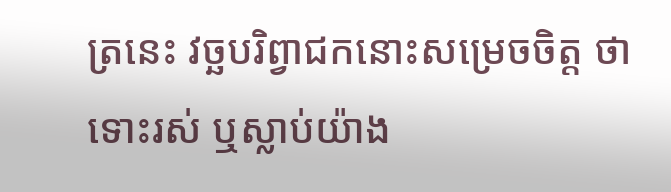ត្រនេះ វច្ឆបរិព្វាជកនោះសម្រេចចិត្ត ថា ទោះរស់ ឬស្លាប់យ៉ាង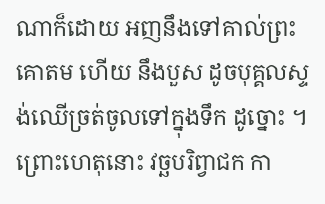ណាក៏ដោយ អញនឹងទៅគាល់ព្រះគោតម ហើយ នឹងបួស ដូចបុគ្គលស្ទង់ឈើច្រត់ចូលទៅក្នុងទឹក ដូច្នោះ ។ ព្រោះហេតុនោះ វច្ឆបរិព្វាជក កា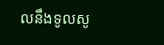លនឹងទូលសូ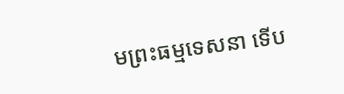មព្រះធម្មទេសនា ទើប